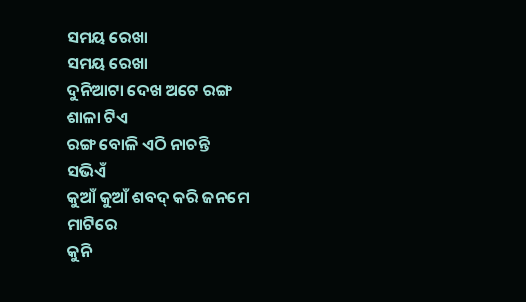ସମୟ ରେଖା
ସମୟ ରେଖା
ଦୁନିଆଟା ଦେଖ ଅଟେ ରଙ୍ଗ
ଶାଳା ଟିଏ
ରଙ୍ଗ ବୋଳି ଏଠି ନାଚନ୍ତି
ସଭିଏଁ
କୁଆଁ କୁଆଁ ଶବଦ୍ କରି ଜନମେ
ମାଟିରେ
କୁନି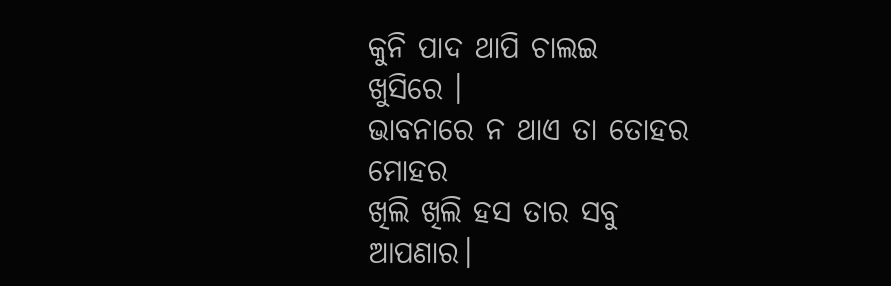କୁନି ପାଦ ଥାପି ଚାଲଇ
ଖୁସିରେ ।
ଭାବନାରେ ନ ଥାଏ ତା ତୋହର
ମୋହର
ଖିଲି ଖିଲି ହସ ତାର ସବୁ
ଆପଣାର।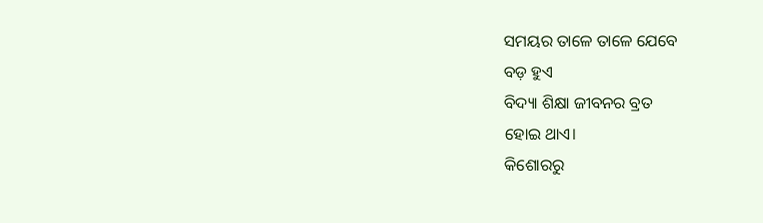ସମୟର ତାଳେ ତାଳେ ଯେବେ
ବଡ଼ ହୁଏ
ବିଦ୍ୟା ଶିକ୍ଷା ଜୀବନର ବ୍ରତ
ହୋଇ ଥାଏ।
କିଶୋରରୁ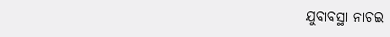ଯୁବାବସ୍ଥା ନାଚଇ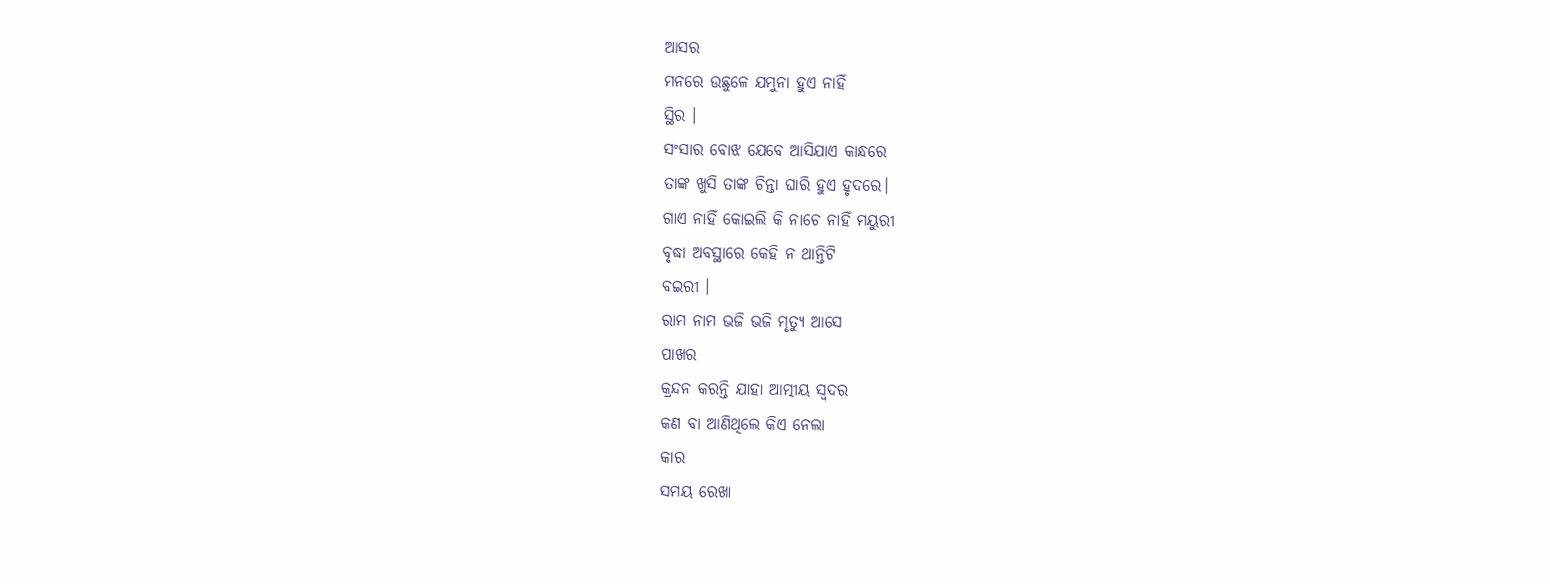ଆସର
ମନରେ ଉଛୁଳେ ଯମୁନା ହୁଏ ନାହିଁ
ସ୍ଥିର ।
ସଂସାର ବୋଝ ଯେବେ ଆସିଯାଏ କାନ୍ଧରେ
ତାଙ୍କ ଖୁସି ତାଙ୍କ ଚିନ୍ତା ଘାରି ହୁଏ ହୃଦରେ।
ଗାଏ ନାହିଁ କୋଇଲି କି ନାଚେ ନାହିଁ ମୟୁରୀ
ବୃଦ୍ଧା ଅବସ୍ଥାରେ କେହି ନ ଥାନ୍ତିଟି
ବଇରୀ ।
ରାମ ନାମ ଭଜି ଭଜି ମୃତ୍ୟୁ ଆସେ
ପାଖର
କ୍ରନ୍ଦନ କରନ୍ତି ଯାହା ଆତ୍ମୀୟ ସ୍ଵଦର
କଣ ବା ଆଣିଥିଲେ କିଏ ନେଲା
କାର
ସମୟ ରେଖା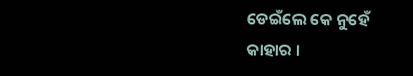ଡେଇଁଲେ କେ ନୁହେଁ
କାହାର ।